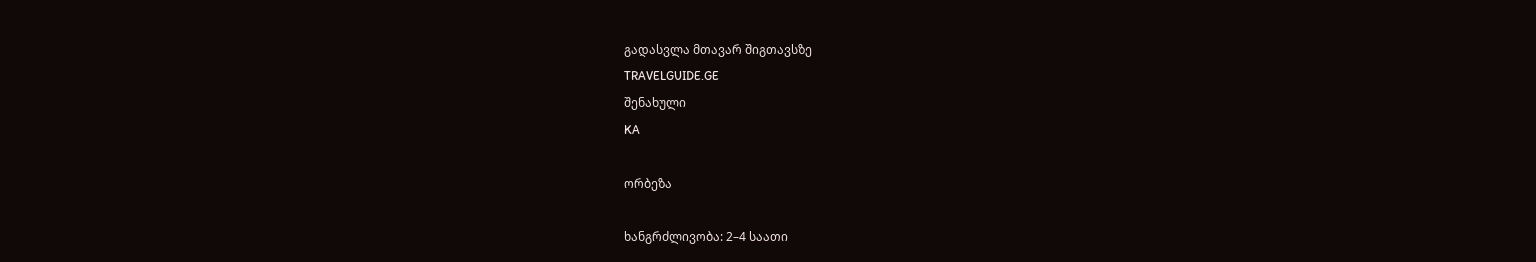გადასვლა მთავარ შიგთავსზე
TRAVELGUIDE.GE
შენახული
KA

ორბეზა

ხანგრძლივობა: 2–4 საათი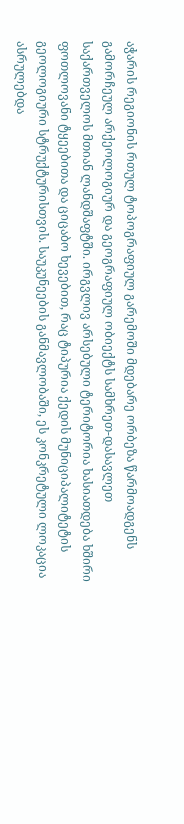აჭარის რეგიონის რთულ ტოპოგრაფიულ გარემოში მდებარე ორბეზა წარმოადგენს გამორჩეულ არქეოლოგიურ და გეოგრაფიულ ობიექტს სამხრეთ-დასავლეთ საქართველოს მთიან ლანდშაფტში. ირგვლივ არსებული ტერიტორია ხასიათდება ხშირი ფოთლოვანი ტყეებითა და ციცაბო ხევებით, რაც ტიპურია ქედის მუნიციპალიტეტის გეოლოგიური სტრუქტურისთვის. საუკუნეების განმავლობაში, ეს კონკრეტული ლოკაცია ასრულებდა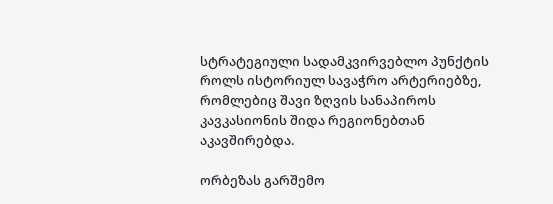სტრატეგიული სადამკვირვებლო პუნქტის როლს ისტორიულ სავაჭრო არტერიებზე, რომლებიც შავი ზღვის სანაპიროს კავკასიონის შიდა რეგიონებთან აკავშირებდა.

ორბეზას გარშემო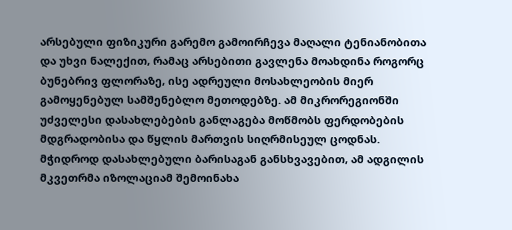არსებული ფიზიკური გარემო გამოირჩევა მაღალი ტენიანობითა და უხვი ნალექით, რამაც არსებითი გავლენა მოახდინა როგორც ბუნებრივ ფლორაზე, ისე ადრეული მოსახლეობის მიერ გამოყენებულ სამშენებლო მეთოდებზე. ამ მიკრორეგიონში უძველესი დასახლებების განლაგება მოწმობს ფერდობების მდგრადობისა და წყლის მართვის სიღრმისეულ ცოდნას. მჭიდროდ დასახლებული ბარისაგან განსხვავებით, ამ ადგილის მკვეთრმა იზოლაციამ შემოინახა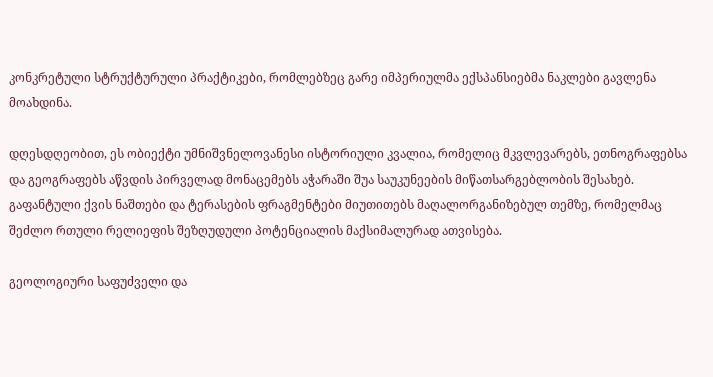კონკრეტული სტრუქტურული პრაქტიკები, რომლებზეც გარე იმპერიულმა ექსპანსიებმა ნაკლები გავლენა მოახდინა.

დღესდღეობით, ეს ობიექტი უმნიშვნელოვანესი ისტორიული კვალია, რომელიც მკვლევარებს, ეთნოგრაფებსა და გეოგრაფებს აწვდის პირველად მონაცემებს აჭარაში შუა საუკუნეების მიწათსარგებლობის შესახებ. გაფანტული ქვის ნაშთები და ტერასების ფრაგმენტები მიუთითებს მაღალორგანიზებულ თემზე, რომელმაც შეძლო რთული რელიეფის შეზღუდული პოტენციალის მაქსიმალურად ათვისება.

გეოლოგიური საფუძველი და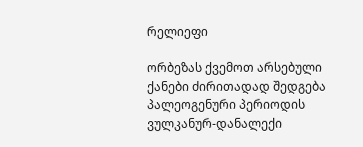რელიეფი

ორბეზას ქვემოთ არსებული ქანები ძირითადად შედგება პალეოგენური პერიოდის ვულკანურ-დანალექი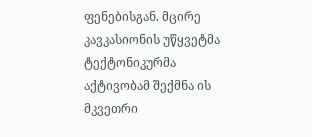ფენებისგან. მცირე კავკასიონის უწყვეტმა ტექტონიკურმა აქტივობამ შექმნა ის მკვეთრი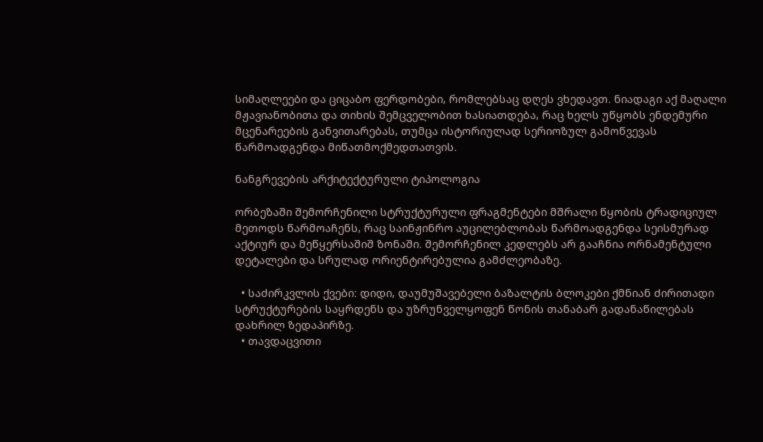სიმაღლეები და ციცაბო ფერდობები, რომლებსაც დღეს ვხედავთ. ნიადაგი აქ მაღალი მჟავიანობითა და თიხის შემცველობით ხასიათდება, რაც ხელს უწყობს ენდემური მცენარეების განვითარებას, თუმცა ისტორიულად სერიოზულ გამოწვევას წარმოადგენდა მიწათმოქმედთათვის.

ნანგრევების არქიტექტურული ტიპოლოგია

ორბეზაში შემორჩენილი სტრუქტურული ფრაგმენტები მშრალი წყობის ტრადიციულ მეთოდს წარმოაჩენს, რაც საინჟინრო აუცილებლობას წარმოადგენდა სეისმურად აქტიურ და მეწყერსაშიშ ზონაში. შემორჩენილ კედლებს არ გააჩნია ორნამენტული დეტალები და სრულად ორიენტირებულია გამძლეობაზე.

  • საძირკვლის ქვები: დიდი, დაუმუშავებელი ბაზალტის ბლოკები ქმნიან ძირითადი სტრუქტურების საყრდენს და უზრუნველყოფენ წონის თანაბარ გადანაწილებას დახრილ ზედაპირზე.
  • თავდაცვითი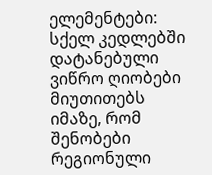ელემენტები: სქელ კედლებში დატანებული ვიწრო ღიობები მიუთითებს იმაზე, რომ შენობები რეგიონული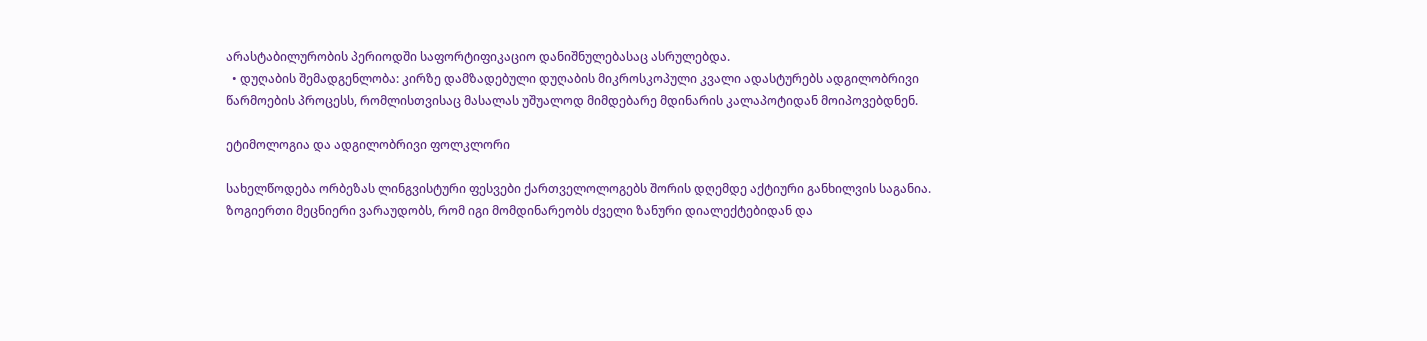არასტაბილურობის პერიოდში საფორტიფიკაციო დანიშნულებასაც ასრულებდა.
  • დუღაბის შემადგენლობა: კირზე დამზადებული დუღაბის მიკროსკოპული კვალი ადასტურებს ადგილობრივი წარმოების პროცესს, რომლისთვისაც მასალას უშუალოდ მიმდებარე მდინარის კალაპოტიდან მოიპოვებდნენ.

ეტიმოლოგია და ადგილობრივი ფოლკლორი

სახელწოდება ორბეზას ლინგვისტური ფესვები ქართველოლოგებს შორის დღემდე აქტიური განხილვის საგანია. ზოგიერთი მეცნიერი ვარაუდობს, რომ იგი მომდინარეობს ძველი ზანური დიალექტებიდან და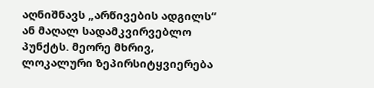აღნიშნავს „არწივების ადგილს“ ან მაღალ სადამკვირვებლო პუნქტს. მეორე მხრივ, ლოკალური ზეპირსიტყვიერება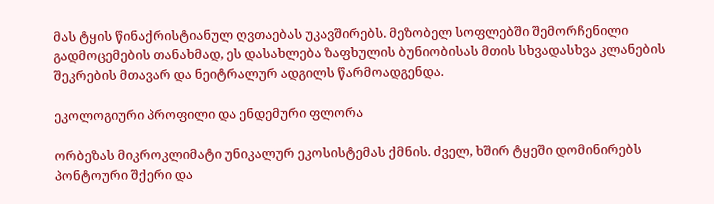მას ტყის წინაქრისტიანულ ღვთაებას უკავშირებს. მეზობელ სოფლებში შემორჩენილი გადმოცემების თანახმად, ეს დასახლება ზაფხულის ბუნიობისას მთის სხვადასხვა კლანების შეკრების მთავარ და ნეიტრალურ ადგილს წარმოადგენდა.

ეკოლოგიური პროფილი და ენდემური ფლორა

ორბეზას მიკროკლიმატი უნიკალურ ეკოსისტემას ქმნის. ძველ, ხშირ ტყეში დომინირებს პონტოური შქერი და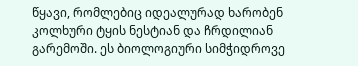წყავი, რომლებიც იდეალურად ხარობენ კოლხური ტყის ნესტიან და ჩრდილიან გარემოში. ეს ბიოლოგიური სიმჭიდროვე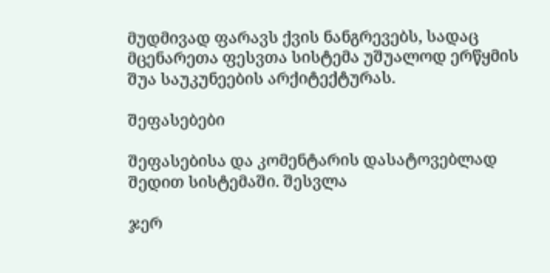მუდმივად ფარავს ქვის ნანგრევებს, სადაც მცენარეთა ფესვთა სისტემა უშუალოდ ერწყმის შუა საუკუნეების არქიტექტურას.

შეფასებები

შეფასებისა და კომენტარის დასატოვებლად შედით სისტემაში. შესვლა

ჯერ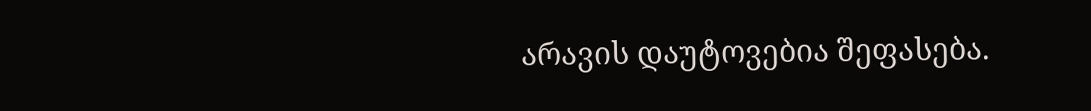არავის დაუტოვებია შეფასება.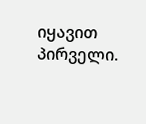იყავით პირველი.